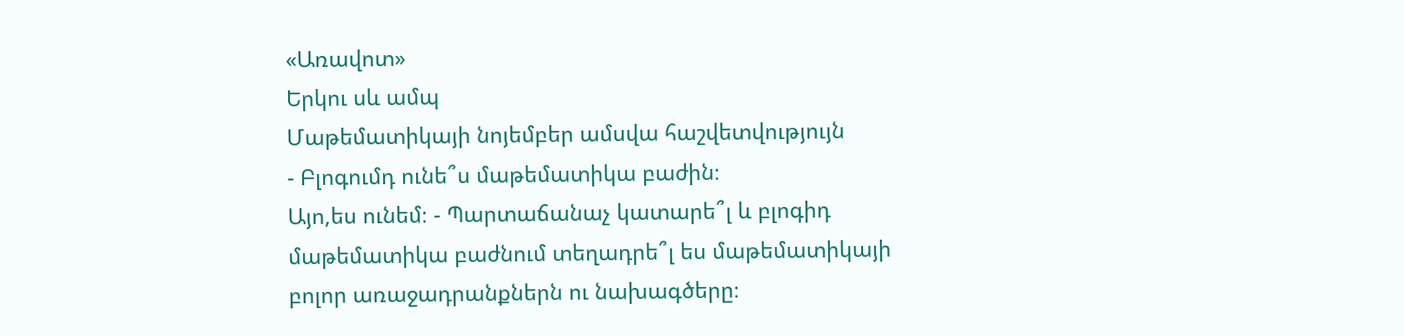«Առավոտ»
Երկու սև ամպ
Մաթեմատիկայի նոյեմբեր ամսվա հաշվետվությույն
- Բլոգումդ ունե՞ս մաթեմատիկա բաժին։
Այո,ես ունեմ։ - Պարտաճանաչ կատարե՞լ և բլոգիդ մաթեմատիկա բաժնում տեղադրե՞լ ես մաթեմատիկայի բոլոր առաջադրանքներն ու նախագծերը։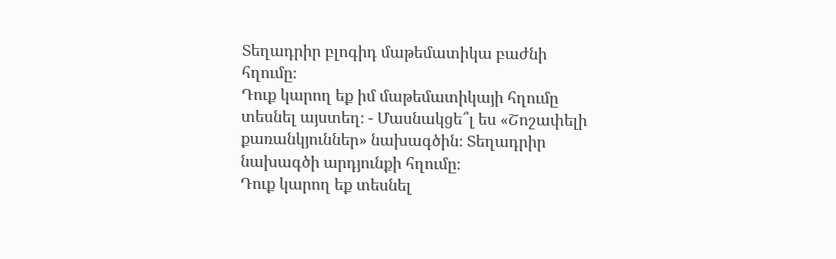Տեղադրիր բլոգիդ մաթեմատիկա բաժնի հղումը։
Դուք կարող եք իմ մաթեմատիկայի հղումը տեսնել այստեղ։ - Մասնակցե՞լ ես «Շոշափելի քառանկյուններ» նախագծին։ Տեղադրիր նախագծի արդյունքի հղումը։
Դուք կարող եք տեսնել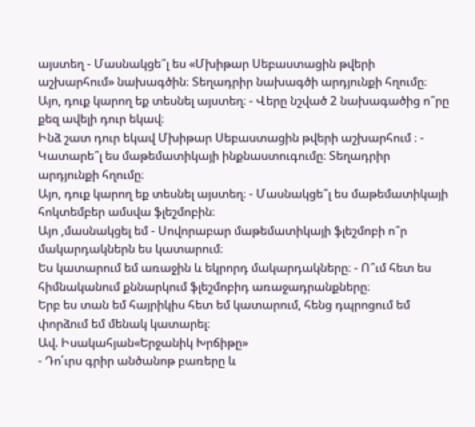այստեղ - Մասնակցե՞լ ես «Մխիթար Սեբաստացին թվերի աշխարհում» նախագծին։ Տեղադրիր նախագծի արդյունքի հղումը։
Այո, դուք կարող եք տեսնել այստեղ։ - Վերը նշված 2 նախագածից ո՞րը քեզ ավելի դուր եկավ։
Ինձ շատ դուր եկավ Մխիթար Սեբաստացին թվերի աշխարհում ։ - Կատարե՞լ ես մաթեմատիկայի ինքնաստուգումը։ Տեղադրիր արդյունքի հղումը։
Այո, դուք կարող եք տեսնել այստեղ։ - Մասնակցե՞լ ես մաթեմատիկայի հոկտեմբեր ամսվա ֆլեշմոբին։
Այո ,մասնակցել եմ - Սովորաբար մաթեմատիկայի ֆլեշմոբի ո՞ր մակարդակներն ես կատարում։
Ես կատարում եմ առաջին և եկրորդ մակարդակները։ - Ո՞ւմ հետ ես հիմնականում քննարկում ֆլեշմոբիդ առաջադրանքները։
Երբ ես տան եմ հայրիկիս հետ եմ կատարում, հենց դպրոցում եմ փորձում եմ մենակ կատարել։
Ավ. Իսակահյան«Երջանիկ Խրճիթը»
- Դո՛ւրս գրիր անծանոթ բառերը և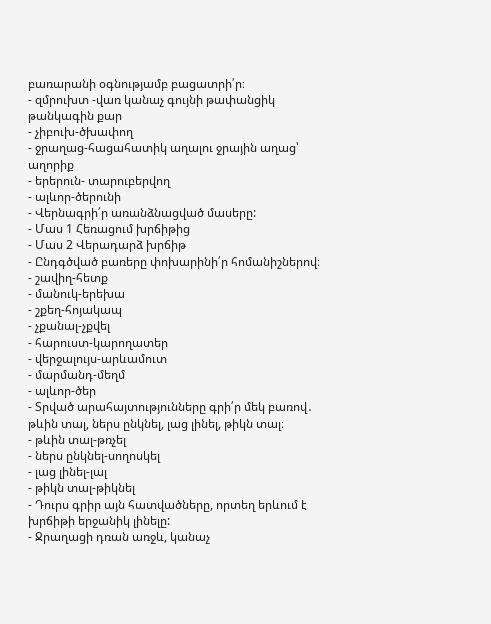բառարանի օգնությամբ բացատրի՛ր։
- զմրուխտ -վառ կանաչ գույնի թափանցիկ թանկագին քար
- չիբուխ-ծխափող
- ջրաղաց-հացահատիկ աղալու ջրային աղաց՝ աղորիք
- երերուն- տարուբերվող
- ալևոր-ծերունի
- Վերնագրի՛ր առանձնացված մասերը:
- Մաս 1 Հեռացում խրճիթից
- Մաս 2 Վերադարձ խրճիթ
- Ընդգծված բառերը փոխարինի՛ր հոմանիշներով։
- շավիղ-հետք
- մանուկ-երեխա
- շքեղ-հոյակապ
- չքանալ-չքվել
- հարուստ-կարողատեր
- վերջալույս-արևամուտ
- մարմանդ-մեղմ
- ալևոր-ծեր
- Տրված արահայտությունները գրի՛ր մեկ բառով․ թևին տալ, ներս ընկնել, լաց լինել, թիկն տալ։
- թևին տալ-թռչել
- ներս ընկնել-սողոսկել
- լաց լինել-լալ
- թիկն տալ-թիկնել
- Դուրս գրիր այն հատվածները, որտեղ երևում է խրճիթի երջանիկ լինելը:
- Ջրաղացի դռան առջև, կանաչ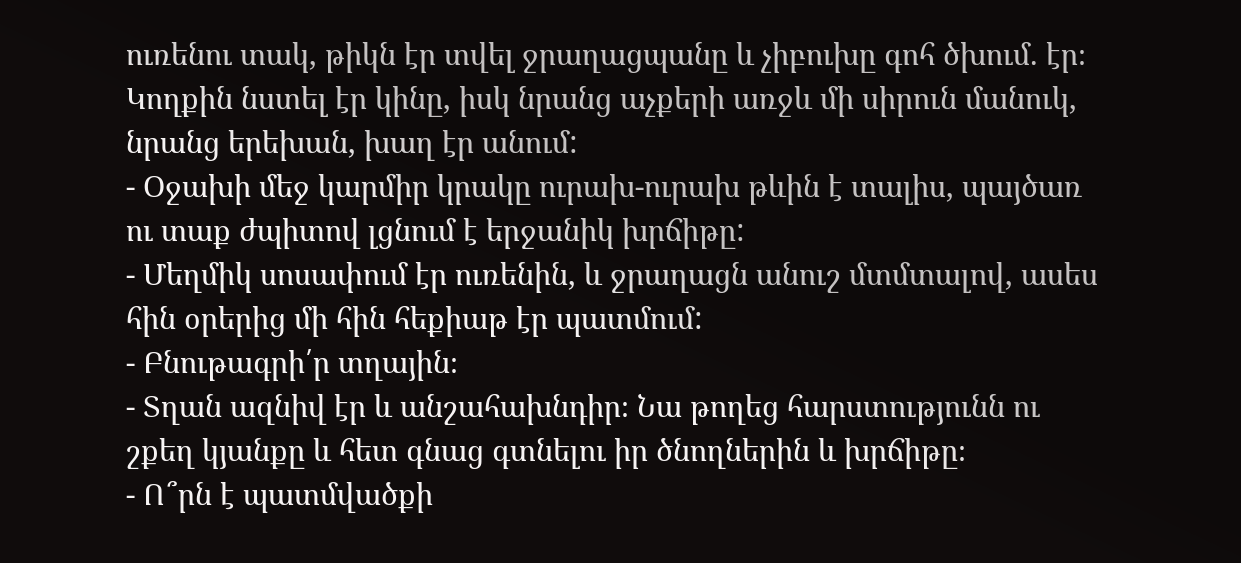ուռենու տակ, թիկն էր տվել ջրաղացպանը և չիբուխը գոհ ծխում. էր։ Կողքին նստել էր կինը, իսկ նրանց աչքերի առջև մի սիրուն մանուկ, նրանց երեխան, խաղ էր անում:
- Օջախի մեջ կարմիր կրակը ուրախ-ուրախ թևին է տալիս, պայծառ ու տաք ժպիտով լցնում է երջանիկ խրճիթը:
- Մեղմիկ սոսափում էր ուռենին, և ջրաղացն անուշ մտմտալով, ասես հին օրերից մի հին հեքիաթ էր պատմում:
- Բնութագրի՛ր տղային։
- Տղան ազնիվ էր և անշահախնդիր։ Նա թողեց հարստությունն ու շքեղ կյանքը և հետ գնաց գտնելու իր ծնողներին և խրճիթը։
- Ո՞րն է պատմվածքի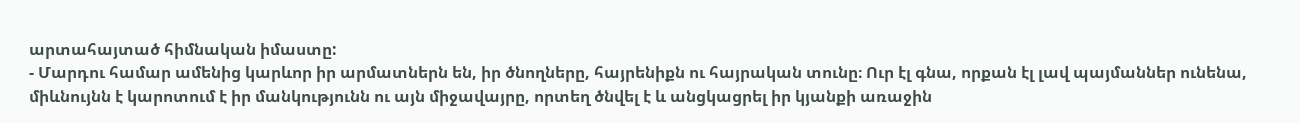արտահայտած հիմնական իմաստը:
- Մարդու համար ամենից կարևոր իր արմատներն են, իր ծնողները, հայրենիքն ու հայրական տունը։ Ուր էլ գնա, որքան էլ լավ պայմաններ ունենա, միևնույնն է կարոտում է իր մանկությունն ու այն միջավայրը, որտեղ ծնվել է և անցկացրել իր կյանքի առաջին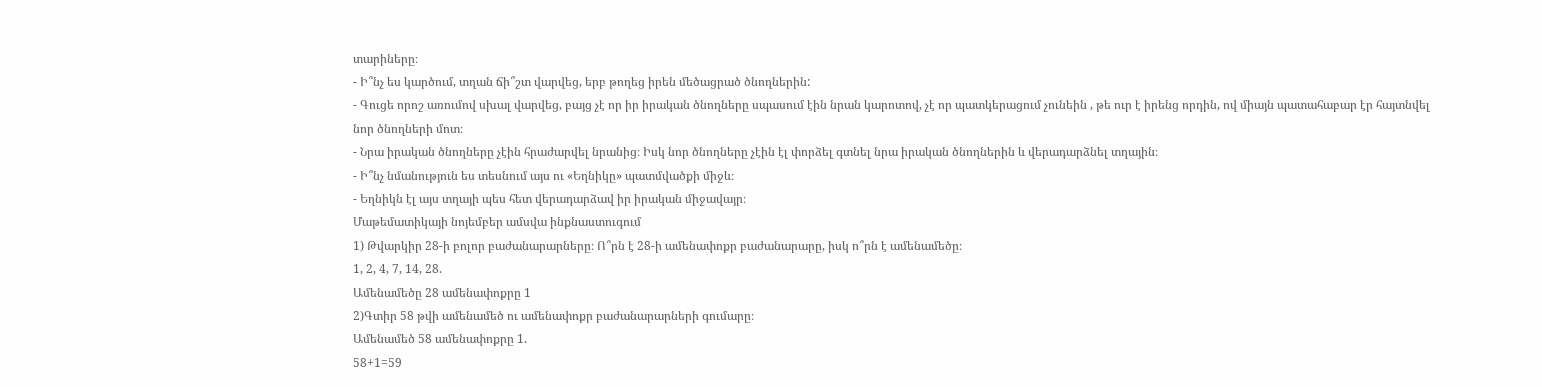տարիները։
- Ի՞նչ ես կարծում, տղան ճի՞շտ վարվեց, երբ թողեց իրեն մեծացրած ծնողներին:
- Գուցե որոշ առումով սխալ վարվեց, բայց չէ որ իր իրական ծնողները սպասում էին նրան կարոտով, չէ որ պատկերացում չունեին , թե ուր է իրենց որդին, ով միայն պատահաբար էր հայտնվել նոր ծնողների մոտ։
- Նրա իրական ծնողները չէին հրաժարվել նրանից։ Իսկ նոր ծնողները չէին էլ փորձել գտնել նրա իրական ծնողներին և վերադարձնել տղային։
- Ի՞նչ նմանություն ես տեսնում այս ու «Եղնիկը» պատմվածքի միջև։
- Եղնիկն էլ այս տղայի պես հետ վերադարձավ իր իրական միջավայր։
Մաթեմատիկայի նոյեմբեր ամսվա ինքնաստուգում
1) Թվարկիր 28-ի բոլոր բաժանարարները։ Ո՞րն է 28-ի ամենափոքր բաժանարարը, իսկ ո՞րն է ամենամեծը։
1, 2, 4, 7, 14, 28.
Ամենամեծը 28 ամենափոքրը 1
2)Գտիր 58 թվի ամենամեծ ու ամենափոքր բաժանարարների գումարը։
Ամենամեծ 58 ամենափոքրը 1.
58+1=59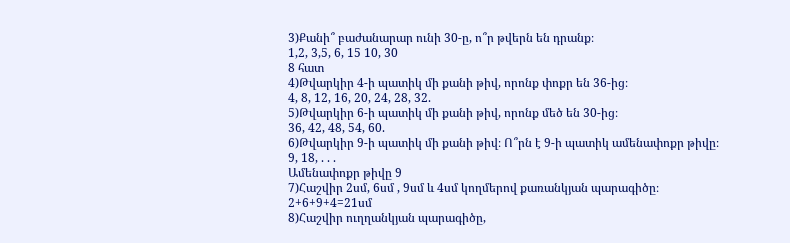3)Քանի՞ բաժանարար ունի 30-ը, ո՞ր թվերն են դրանք։
1,2, 3,5, 6, 15 10, 30
8 հատ
4)Թվարկիր 4-ի պատիկ մի քանի թիվ, որոնք փոքր են 36-ից։
4, 8, 12, 16, 20, 24, 28, 32.
5)Թվարկիր 6-ի պատիկ մի քանի թիվ, որոնք մեծ են 30-ից։
36, 42, 48, 54, 60.
6)Թվարկիր 9-ի պատիկ մի քանի թիվ։ Ո՞րն է 9-ի պատիկ ամենափոքր թիվը։
9, 18, . . .
Ամենափոքր թիվը 9
7)Հաշվիր 2սմ, 6սմ , 9սմ և 4սմ կողմերով քառանկյան պարագիծը։
2+6+9+4=21սմ
8)Հաշվիր ուղղանկյան պարագիծը,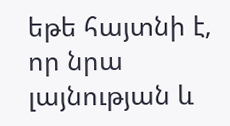եթե հայտնի է, որ նրա լայնության և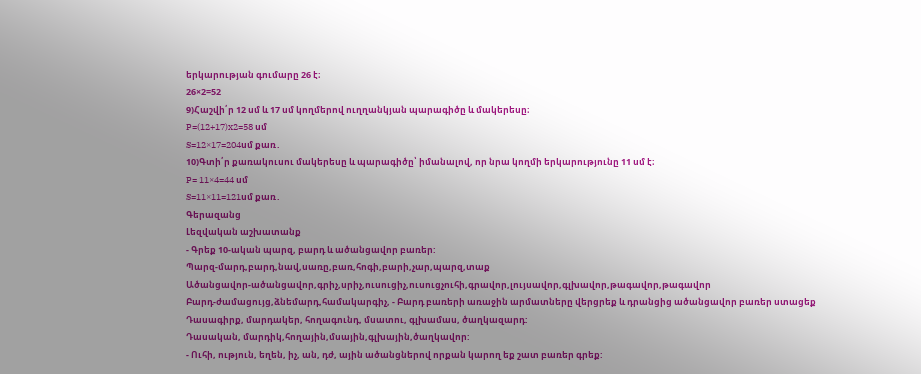երկարության գումարը 26 է։
26×2=52
9)Հաշվի՛ր 12 սմ և 17 սմ կողմերով ուղղանկյան պարագիծը և մակերեսը։
P=(12+17)x2=58 սմ
S=12×17=204սմ քառ․
10)Գտի՛ր քառակուսու մակերեսը և պարագիծը՝ իմանալով, որ նրա կողմի երկարությունը 11 սմ է։
P= 11×4=44 սմ
S=11×11=121սմ քառ․
Գերազանց
Լեզվական աշխատանք
- Գրեք 10-ական պարզ, բարդ և ածանցավոր բառեր:
Պարզ-մարդ,բարդ,նավ,սառը,բառ,հոգի,բարի,չար,պարզ,տաք
Ածանցավոր-ածանցավոր,գրիչ,սրիչ,ուսուցիչ,ուսուցչուհի,գրավոր,լույսավոր,գլխավոր,թագավոր,թագավոր
Բարդ-ժամացույց,ձնեմարդ,համակարգիչ, - Բարդ բառերի առաջին արմատները վերցրեք և դրանցից ածանցավոր բառեր ստացեք
Դասագիրք, մարդակեր, հողագունդ, մսատու, գլխամաս, ծաղկազարդ:
Դասական, մարդիկ,հողային,մսային,գլխային,ծաղկավոր:
- Ուհի, ություն, եղեն, իչ, ան, դժ, ային ածանցներով որքան կարող եք շատ բառեր գրեք: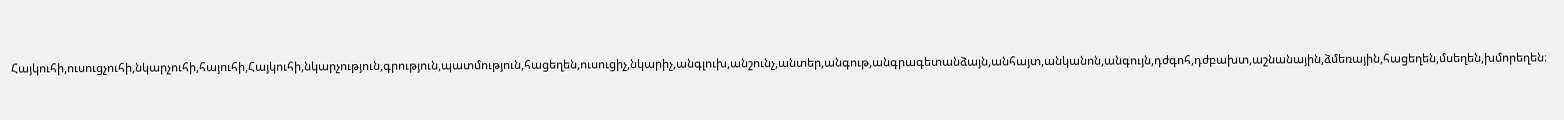Հայկուհի,ուսուցչուհի,նկարչուհի,հայուհի,Հայկուհի,նկարչություն,գրություն,պատմություն,հացեղեն,ուսուցիչ,նկարիչ,անգլուխ,անշունչ,անտեր,անգութ,անգրագետանձայն,անհայտ,անկանոն,անգույն,դժգոհ,դժբախտ,աշնանային,ձմեռային,հացեղեն,մսեղեն,խմորեղեն։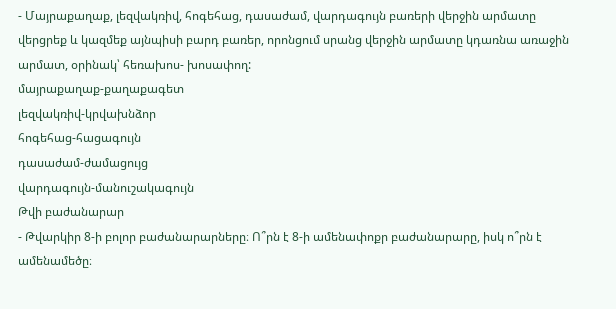- Մայրաքաղաք, լեզվակռիվ, հոգեհաց, դասաժամ, վարդագույն բառերի վերջին արմատը վերցրեք և կազմեք այնպիսի բարդ բառեր, որոնցում սրանց վերջին արմատը կդառնա առաջին արմատ, օրինակ՝ հեռախոս- խոսափող:
մայրաքաղաք-քաղաքագետ
լեզվակռիվ-կրվախնձոր
հոգեհաց-հացագույն
դասաժամ-ժամացույց
վարդագույն-մանուշակագույն
Թվի բաժանարար
- Թվարկիր 8-ի բոլոր բաժանարարները։ Ո՞րն է 8-ի ամենափոքր բաժանարարը, իսկ ո՞րն է ամենամեծը։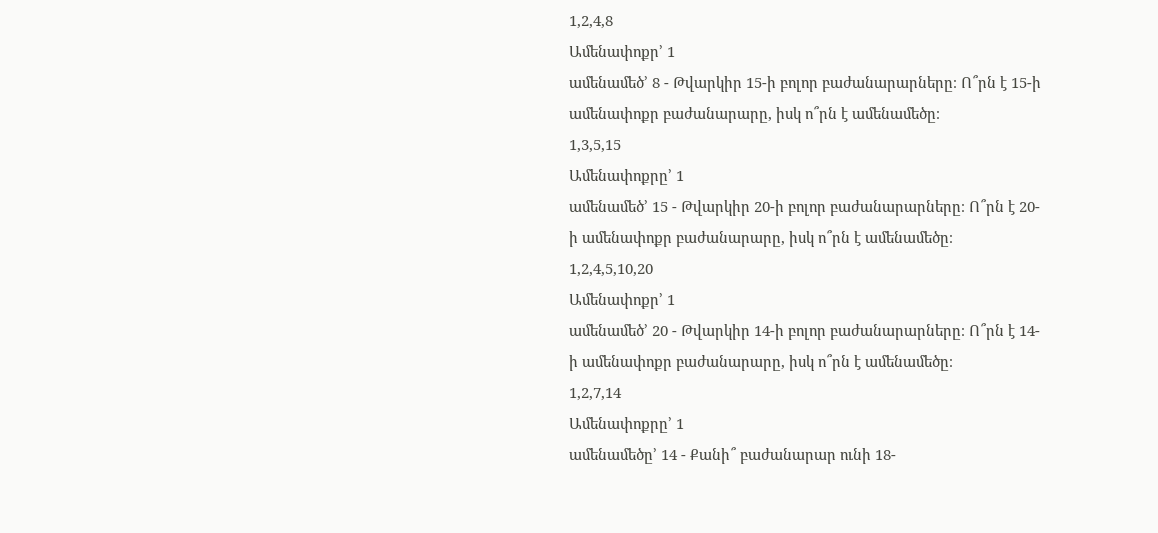1,2,4,8
Ամենափոքր’ 1
ամենամեծ’ 8 - Թվարկիր 15-ի բոլոր բաժանարարները։ Ո՞րն է 15-ի ամենափոքր բաժանարարը, իսկ ո՞րն է ամենամեծը։
1,3,5,15
Ամենափոքրը’ 1
ամենամեծ’ 15 - Թվարկիր 20-ի բոլոր բաժանարարները։ Ո՞րն է 20-ի ամենափոքր բաժանարարը, իսկ ո՞րն է ամենամեծը։
1,2,4,5,10,20
Ամենափոքր’ 1
ամենամեծ’ 20 - Թվարկիր 14-ի բոլոր բաժանարարները։ Ո՞րն է 14-ի ամենափոքր բաժանարարը, իսկ ո՞րն է ամենամեծը։
1,2,7,14
Ամենափոքրը’ 1
ամենամեծը’ 14 - Քանի՞ բաժանարար ունի 18-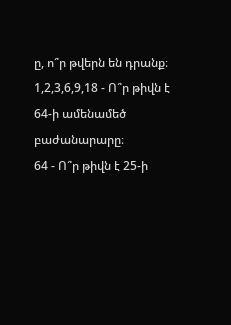ը, ո՞ր թվերն են դրանք։
1,2,3,6,9,18 - Ո՞ր թիվն է 64-ի ամենամեծ բաժանարարը։
64 - Ո՞ր թիվն է 25-ի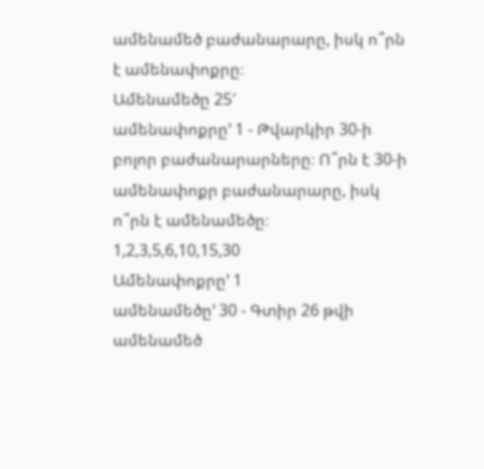ամենամեծ բաժանարարը, իսկ ո՞րն է ամենափոքրը։
Ամենամեծը 25′
ամենափոքրը’ 1 - Թվարկիր 30-ի բոլոր բաժանարարները։ Ո՞րն է 30-ի ամենափոքր բաժանարարը, իսկ ո՞րն է ամենամեծը։
1,2,3,5,6,10,15,30
Ամենափոքրը’ 1
ամենամեծը’ 30 - Գտիր 26 թվի ամենամեծ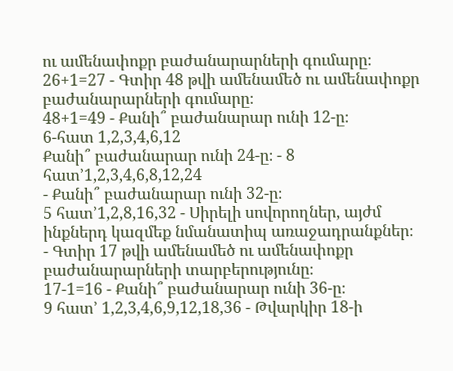ու ամենափոքր բաժանարարների գումարը։
26+1=27 - Գտիր 48 թվի ամենամեծ ու ամենափոքր բաժանարարների գումարը։
48+1=49 - Քանի՞ բաժանարար ունի 12-ը։
6-հատ 1,2,3,4,6,12
Քանի՞ բաժանարար ունի 24-ը։ - 8 հատ’1,2,3,4,6,8,12,24
- Քանի՞ բաժանարար ունի 32-ը։
5 հատ’1,2,8,16,32 - Սիրելի սովորողներ, այժմ ինքներդ կազմեք նմանատիպ առաջադրանքներ։
- Գտիր 17 թվի ամենամեծ ու ամենափոքր բաժանարարների տարբերությունը։
17-1=16 - Քանի՞ բաժանարար ունի 36-ը։
9 հատ’ 1,2,3,4,6,9,12,18,36 - Թվարկիր 18-ի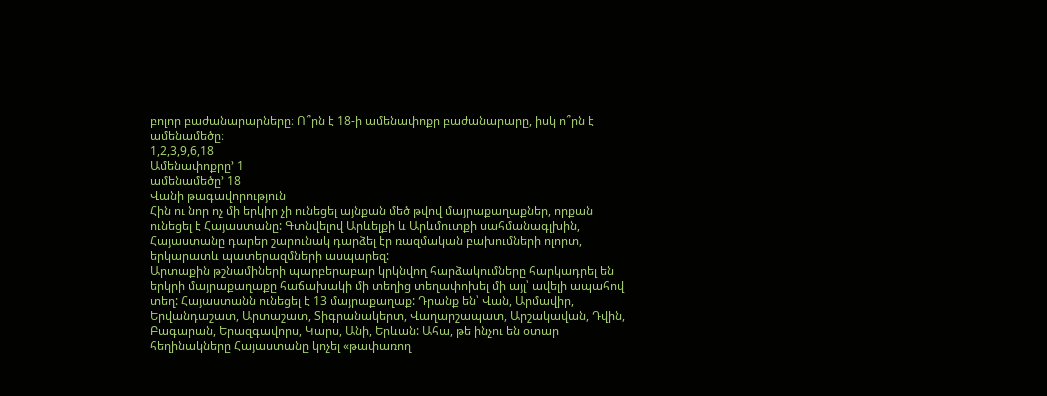բոլոր բաժանարարները։ Ո՞րն է 18-ի ամենափոքր բաժանարարը, իսկ ո՞րն է ամենամեծը։
1,2,3,9,6,18
Ամենափոքրը’ 1
ամենամեծը’ 18
Վանի թագավորություն
Հին ու նոր ոչ մի երկիր չի ունեցել այնքան մեծ թվով մայրաքաղաքներ, որքան ունեցել է Հայաստանը: Գտնվելով Արևելքի և Արևմուտքի սահմանագլխին, Հայաստանը դարեր շարունակ դարձել էր ռազմական բախումների ոլորտ, երկարատև պատերազմների ասպարեզ:
Արտաքին թշնամիների պարբերաբար կրկնվող հարձակումները հարկադրել են երկրի մայրաքաղաքը հաճախակի մի տեղից տեղափոխել մի այլ՝ ավելի ապահով տեղ: Հայաստանն ունեցել է 13 մայրաքաղաք: Դրանք են՝ Վան, Արմավիր, Երվանդաշատ, Արտաշատ, Տիգրանակերտ, Վաղարշապատ, Արշակավան, Դվին, Բագարան, Երազգավորս, Կարս, Անի, Երևան: Ահա, թե ինչու են օտար հեղինակները Հայաստանը կոչել «թափառող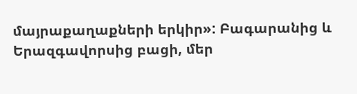մայրաքաղաքների երկիր»: Բագարանից և Երազգավորսից բացի, մեր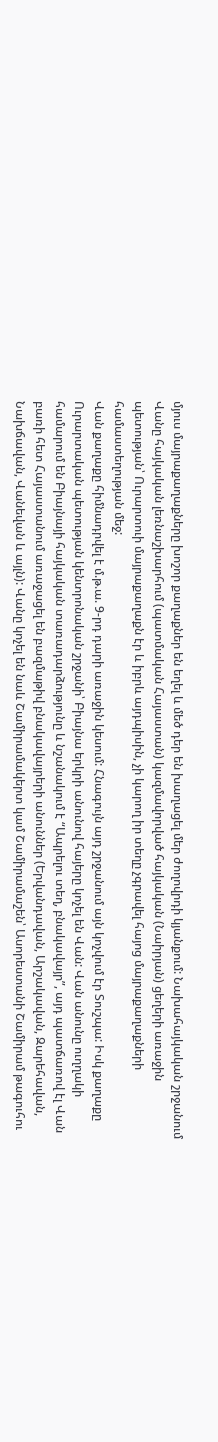մյուս մայրաքաղաքները խոշոր քաղաքներ են եղել և մեծ դեր են խաղացել մեր ժողովրդի կյանքում: Նախահայկական շրջանում Վանը հայկական լեռնաշխարհում (պատմական Հայաստան) կազմավորված հայկական (Նաիրյան) ցեղերի առաջին պետության՝ Ուրարտուի մայրաքաղաքն էր և իբրև այդպիսին, չի կարող իր տեղը չգրավել հայոց մայրաքաղաքների համաստեղության մեջ:
Վան քաղաքը հիմնադրվել է մ.թ.ա. 9-րդ դարի առաջին կեսում: Հնագույն այդ շրջանում այն կոչվում էր Տուշպա: Իսկ քաղաքը Ուրարտական պետության կենտրոնական շրջանի՝ Բիայնա երկրի անունով հայերը կոչել են Վան: Վան անունը ուղղակի համարում են Բիայնայի հայկական տառադարձությունը և նշանակում է “Ապրելու տեղ, բնակավայր”, այդ պատճառով էլ Վան բառի հետ Հայաստանում առաջացել են բազմաթիվ բնակավայրերի անուններ (Երվանդավան, Արշակավան, Զարեհավան, Նախճավան, Վանեվան և այլն): Վանը կոչել են նաև Շամիրամակերտ կամ Շամիրամաշեն՝ Ասորեստանի Շամիրամ թագուհու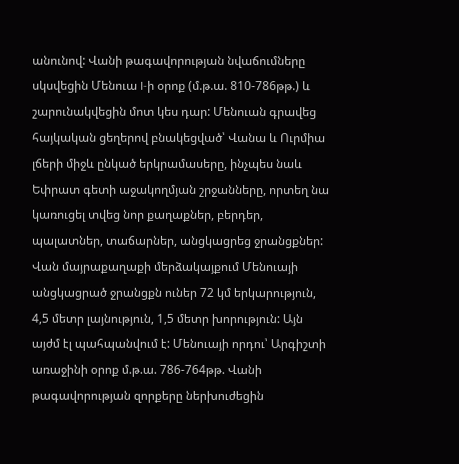անունով: Վանի թագավորության նվաճումները սկսվեցին Մենուա I-ի օրոք (մ.թ.ա. 810-786թթ.) և շարունակվեցին մոտ կես դար: Մենուան գրավեց հայկական ցեղերով բնակեցված՝ Վանա և Ուրմիա լճերի միջև ընկած երկրամասերը, ինչպես նաև Եփրատ գետի աջակողմյան շրջանները, որտեղ նա կառուցել տվեց նոր քաղաքներ, բերդեր, պալատներ, տաճարներ, անցկացրեց ջրանցքներ: Վան մայրաքաղաքի մերձակայքում Մենուայի անցկացրած ջրանցքն ուներ 72 կմ երկարություն, 4,5 մետր լայնություն, 1,5 մետր խորություն: Այն այժմ էլ պահպանվում է: Մենուայի որդու՝ Արգիշտի առաջինի օրոք մ.թ.ա. 786-764թթ. Վանի թագավորության զորքերը ներխուժեցին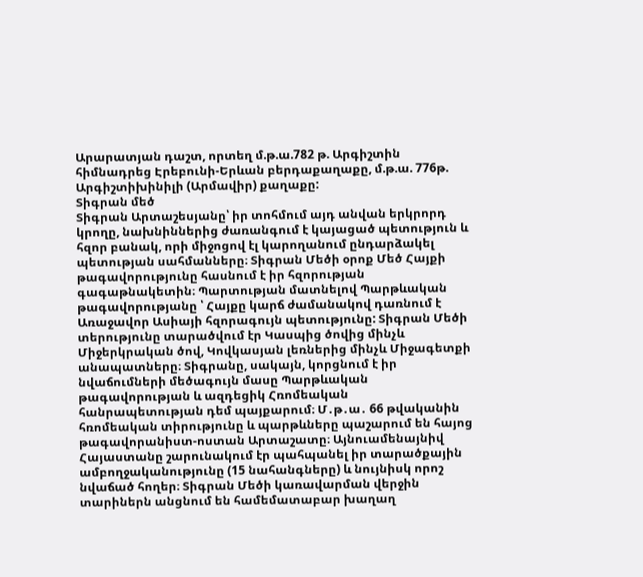Արարատյան դաշտ, որտեղ մ.թ.ա.782 թ. Արգիշտին հիմնադրեց Էրեբունի-Երևան բերդաքաղաքը, մ.թ.ա. 776թ. Արգիշտիխինիլի (Արմավիր) քաղաքը:
Տիգրան մեծ
Տիգրան Արտաշեսյանը՝ իր տոհմում այդ անվան երկրորդ կրողը, նախնիններից ժառանգում է կայացած պետություն և հզոր բանակ, որի միջոցով էլ կարողանում ընդարձակել պետության սահմանները։ Տիգրան Մեծի օրոք Մեծ Հայքի թագավորությունը հասնում է իր հզորության գագաթնակետին։ Պարտության մատնելով Պարթևական թագավորությանը ՝ Հայքը կարճ ժամանակով դառնում է Առաջավոր Ասիայի հզորագույն պետությունը: Տիգրան Մեծի տերությունը տարածվում էր Կասպից ծովից մինչև Միջերկրական ծով, Կովկասյան լեռներից մինչև Միջագետքի անապատները։ Տիգրանը, սակայն, կորցնում է իր նվաճումների մեծագույն մասը Պարթևական թագավորության և ազդեցիկ Հռոմեական հանրապետության դեմ պայքարում։ Մ․թ․ա․ 66 թվականին հռոմեական տիրությունը և պարթևները պաշարում են հայոց թագավորանիստ-ոստան Արտաշատը։ Այնուամենայնիվ Հայաստանը շարունակում էր պահպանել իր տարածքային ամբողջականությունը (15 նահանգները) և նույնիսկ որոշ նվաճած հողեր։ Տիգրան Մեծի կառավարման վերջին տարիներն անցնում են համեմատաբար խաղաղ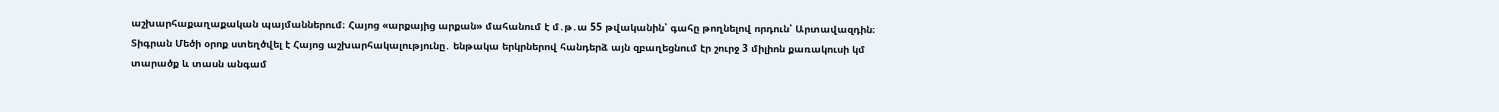աշխարհաքաղաքական պայմաններում։ Հայոց «արքայից արքան» մահանում է մ․թ․ա 55 թվականին՝ գահը թողնելով որդուն՝ Արտավազդին։
Տիգրան Մեծի օրոք ստեղծվել է Հայոց աշխարհակալությունը․ ենթակա երկրներով հանդերձ այն զբաղեցնում էր շուրջ 3 միլիոն քառակուսի կմ տարածք և տասն անգամ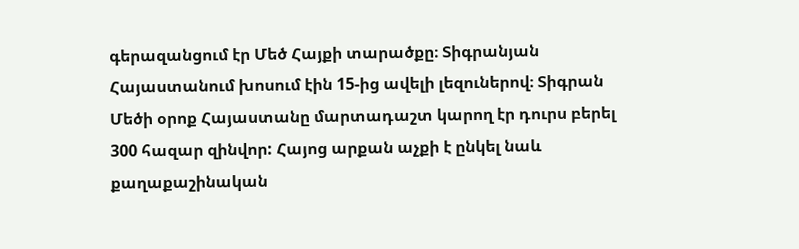գերազանցում էր Մեծ Հայքի տարածքը։ Տիգրանյան Հայաստանում խոսում էին 15-ից ավելի լեզուներով։ Տիգրան Մեծի օրոք Հայաստանը մարտադաշտ կարող էր դուրս բերել 300 հազար զինվոր: Հայոց արքան աչքի է ընկել նաև քաղաքաշինական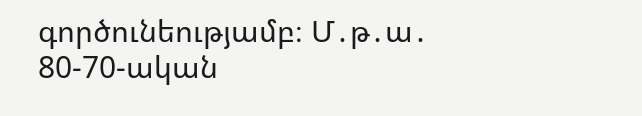գործունեությամբ։ Մ․թ․ա․ 80-70-ական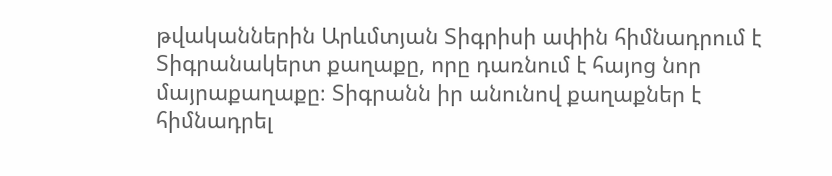թվականներին Արևմտյան Տիգրիսի ափին հիմնադրում է Տիգրանակերտ քաղաքը, որը դառնում է հայոց նոր մայրաքաղաքը։ Տիգրանն իր անունով քաղաքներ է հիմնադրել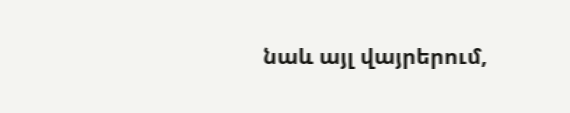նաև այլ վայրերում,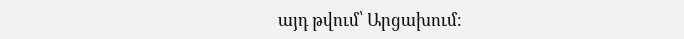այդ թվում՝ Արցախում։